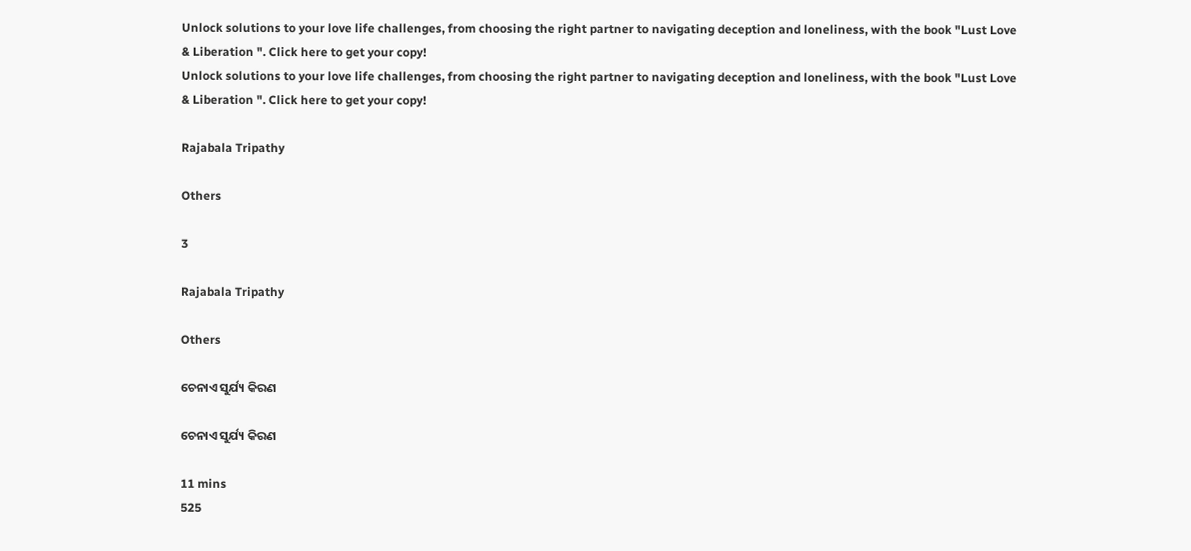Unlock solutions to your love life challenges, from choosing the right partner to navigating deception and loneliness, with the book "Lust Love & Liberation ". Click here to get your copy!
Unlock solutions to your love life challenges, from choosing the right partner to navigating deception and loneliness, with the book "Lust Love & Liberation ". Click here to get your copy!

Rajabala Tripathy

Others

3

Rajabala Tripathy

Others

ଚେନାଏ ସୁର୍ଯ୍ୟ କିରଣ

ଚେନାଏ ସୁର୍ଯ୍ୟ କିରଣ

11 mins
525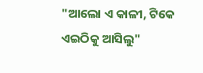"ଆଲୋ ଏ କାଳୀ, ଟିକେ ଏଇଠିକୁ ଆସିଲୁ"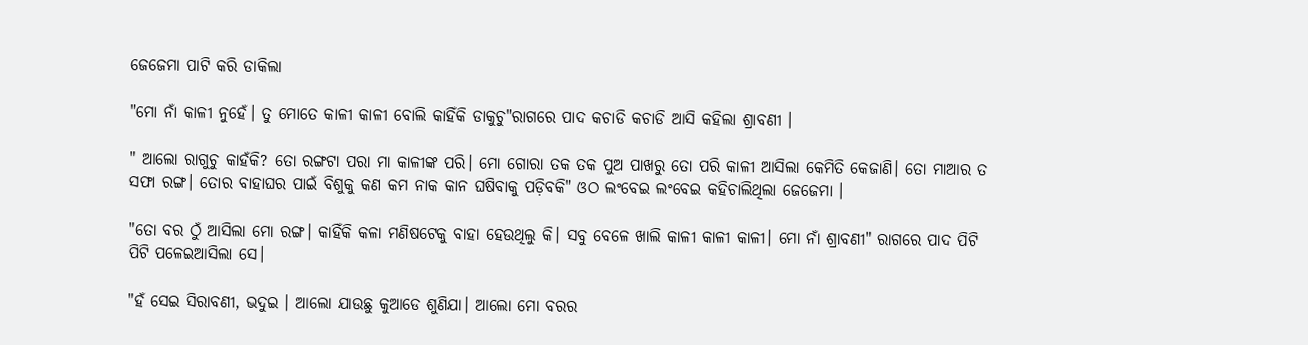ଜେଜେମା ପାଟି କରି ଡାକିଲା

"ମୋ ନାଁ କାଳୀ ନୁହେଁ। ତୁ ମୋତେ କାଳୀ କାଳୀ ବୋଲି କାହିଁକି ଡାକୁଚୁ"ରାଗରେ ପାଦ କଚାଡି କଚାଡି ଆସି କହିଲା ଶ୍ରାବଣୀ ।

" ଆଲୋ ରାଗୁଚୁ କାହଁକି? ତୋ ରଙ୍ଗଟା ପରା ମା କାଳୀଙ୍କ ପରି। ମୋ ଗୋରା ତକ ତକ ପୁଅ ପାଖରୁ ତୋ ପରି କାଳୀ ଆସିଲା କେମିତି କେଜାଣି। ତୋ ମାଆର ତ ସଫା ରଙ୍ଗ। ତୋର ବାହାଘର ପାଇଁ ବିଶୁକୁ କଣ କମ ନାକ କାନ ଘଷିବାକୁ ପଡ଼ିବକି" ଓଠ ଲଂବେଇ ଲଂବେଇ କହିଚାଲିଥିଲା ଜେଜେମା ।

"ତୋ ବର ଠୁଁ ଆସିଲା ମୋ ରଙ୍ଗ। କାହିଁକି କଳା ମଣିଷଟେକୁ ବାହା ହେଉଥିଲୁ କି। ସବୁ ବେଳେ ଖାଲି କାଳୀ କାଳୀ କାଳୀ। ମୋ ନାଁ ଶ୍ରାବଣୀ" ରାଗରେ ପାଦ ପିଟି ପିଟି ପଳେଇଆସିଲା ସେ।

"ହଁ ସେଇ ସିରାବଣୀ, ଭଦୁଇ । ଆଲୋ ଯାଉଛୁ କୁଆଡେ ଶୁଣିଯା। ଆଲୋ ମୋ ବରର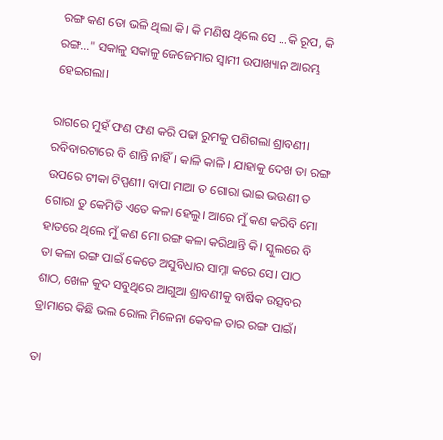ରଙ୍ଗ କଣ ତୋ ଭଳି ଥିଲା କି। କି ମଣିଷ ଥିଲେ ସେ ...କି ରୂପ, କି ରଙ୍ଗ..." ସକାଳୁ ସକାଳୁ ଜେଜେମାର ସ୍ୱାମୀ ଉପାଖ୍ୟାନ ଆରମ୍ଭ ହେଇଗଲା।

ରାଗରେ ମୁହଁ ଫଣ ଫଣ କରି ପଢା ରୁମକୁ ପଶିଗଲା ଶ୍ରାବଣୀ। ରବିବାରଟାରେ ବି ଶାନ୍ତି ନାହିଁ। କାଳି କାଳି । ଯାହାକୁ ଦେଖ ତା ରଙ୍ଗ ଉପରେ ଟୀକା ଟିପ୍ପଣୀ। ବାପା ମାଆ ତ ଗୋରା ଭାଇ ଭଉଣୀ ତ ଗୋରା ତୁ କେମିତି ଏତେ କଳା ହେଲୁ। ଆରେ ମୁଁ କଣ କରିବି ମୋ ହାତରେ ଥିଲେ ମୁଁ କଣ ମୋ ରଙ୍ଗ କଳା କରିଥାନ୍ତି କି। ସ୍କୁଲରେ ବି ତା କଳା ରଙ୍ଗ ପାଇଁ କେତେ ଅସୁବିଧାର ସାମ୍ନା କରେ ସେ। ପାଠ ଶାଠ, ଖେଳ କୁଦ ସବୁଥିରେ ଆଗୁଆ ଶ୍ରାବଣୀକୁ ବାର୍ଷିକ ଉତ୍ସବର ଡ୍ରାମାରେ କିଛି ଭଲ ରୋଲ ମିଳେନା କେବଳ ତାର ରଙ୍ଗ ପାଇଁ।

ତା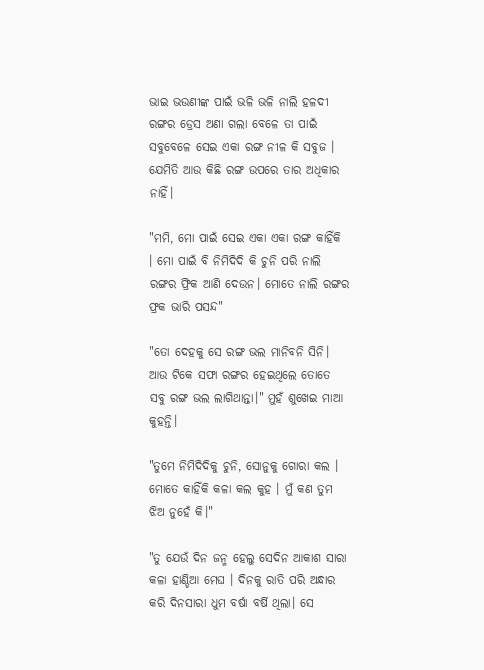ଭାଇ ଭଉଣୀଙ୍କ ପାଇଁ ଭଳି ଭଳି ନାଲି ହଳଦୀ ରଙ୍ଗର ଡ୍ରେସ ଅଣା ଗଲା ବେଳେ ତା ପାଇଁ ସବୁବେଳେ ସେଇ ଏକା ରଙ୍ଗ ନୀଳ କି ସବୁଜ । ଯେମିତି ଆଉ କିଛି ରଙ୍ଗ ଉପରେ ତାର ଅଧିକାର ନାହିଁ।

"ମମି, ମୋ ପାଇଁ ସେଇ ଏକା ଏକା ରଙ୍ଗ କାହିଁକି । ମୋ ପାଇଁ ବି ନିମିଦିଦି କି ଚୁନି ପରି ନାଲି ରଙ୍ଗର ଫ୍ରିକ ଆଣି ଦେଉନ। ମୋତେ ନାଲି ରଙ୍ଗର ଫ୍ରକ ଭାରି ପସନ୍ଦ"

"ତୋ ଦେହକୁ ସେ ରଙ୍ଗ ଭଲ ମାନିବନି ସିନି। ଆଉ ଟିକେ ସଫା ରଙ୍ଗର ହେଇଥିଲେ ତୋତେ ସବୁ ରଙ୍ଗ ଭଲ ଲାଗିଥାନ୍ତା।" ମୁହଁ ଶୁଖେଇ ମାଆ କୁହନ୍ତି।

"ତୁମେ ନିମିଦିଦିକୁ ଚୁନି, ସୋନୁକୁ ଗୋରା କଲ । ମୋତେ କାହିଁକି କଳା କଲ କୁହ । ମୁଁ କଣ ତୁମ ଝିଅ ନୁହେଁ କି।"

"ତୁ ଯେଉଁ ଦିନ ଜନ୍ମ ହେଲୁ ସେଦିନ ଆକାଶ ସାରା କଳା ହାଣ୍ଡିଆ ମେଘ । ଦିନକୁ ରାତି ପରି ଅନ୍ଧାର କରି ଦିନସାରା ଧୁମ ବର୍ଷା ବର୍ଷି ଥିଲା। ସେ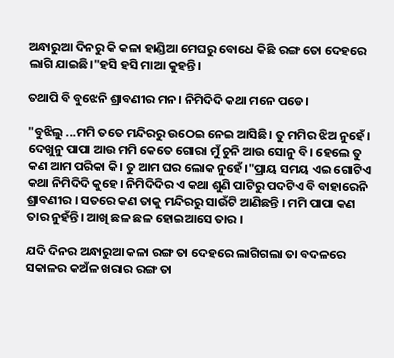ଅନ୍ଧାରୁଆ ଦିନରୁ କି କଳା ହାଣ୍ଡିଆ ମେଘରୁ ବୋଧେ କିଛି ରଙ୍ଗ ତୋ ଦେହରେ ଲାଗି ଯାଇଛି।"ହସି ହସି ମାଆ କୁହନ୍ତି।

ତଥାପି ବି ବୁଝେନି ଶ୍ରାବଣୀର ମନ। ନିମିଦିଦି କଥା ମନେ ପଡେ।

"ବୁଝିଲୁ ...ମମି ତତେ ମନ୍ଦିରରୁ ଉଠେଇ ନେଇ ଆସିଛି। ତୁ ମମିର ଝିଅ ନୁହେଁ। ଦେଖୁନୁ ପାପା ଆଉ ମମି କେତେ ଗୋରା ମୁଁ ଚୁନି ଆଉ ସୋନୁ ବି। ହେଲେ ତୁ କଣ ଆମ ପରିକା କି। ତୁ ଆମ ଘର ଲୋକ ନୁହେଁ।"ପ୍ରାୟ ସମୟ ଏଇ ଗୋଟିଏ କଥା ନିମିଦିଦି କୁହେ। ନିମିଦିଦିର ଏ କଥା ଶୁଣି ପାଟିରୁ ପଦଟିଏ ବି ବାହାରେନି ଶ୍ରାବଣୀର । ସତରେ କଣ ତାକୁ ମନ୍ଦିରରୁ ସାଉଁଟି ଆଣିଛନ୍ତି । ମମି ପାପା କଣ ତାର ନୁହଁନ୍ତି। ଆଖି ଛଳ ଛଳ ହୋଇଆସେ ତାର ।

ଯଦି ଦିନର ଅନ୍ଧାରୁଆ କଳା ରଙ୍ଗ ତା ଦେହରେ ଲାଗିଗଲା ତା ବଦଳରେ ସକାଳର କଅଁଳ ଖରାର ରଙ୍ଗ ତା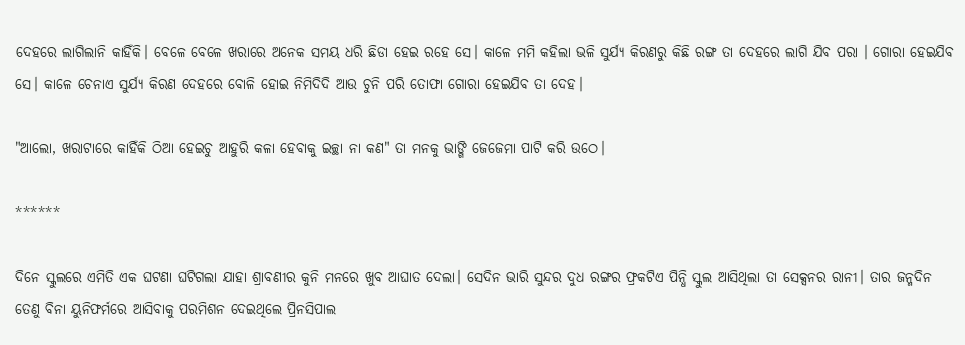ଦେହରେ ଲାଗିଲାନି କାହିଁକି। ବେଳେ ବେଳେ ଖରାରେ ଅନେକ ସମୟ ଧରି ଛିଡା ହେଇ ରହେ ସେ। କାଳେ ମମି କହିଲା ଭଳି ସୁର୍ଯ୍ୟ କିରଣରୁ କିଛି ରଙ୍ଗ ତା ଦେହରେ ଲାଗି ଯିବ ପରା । ଗୋରା ହେଇଯିବ ସେ। କାଳେ ଚେନାଏ ସୁର୍ଯ୍ୟ କିରଣ ଦେହରେ ବୋଳି ହୋଇ ନିମିଦିଦି ଆଉ ଚୁନି ପରି ତୋଫା ଗୋରା ହେଇଯିବ ତା ଦେହ।

"ଆଲୋ, ଖରାଟାରେ କାହିଁକି ଠିଆ ହେଇଚୁ ଆହୁରି କଳା ହେବାକୁ ଇଚ୍ଛା ନା କଣ" ତା ମନକୁ ଭାଙ୍ଗି ଜେଜେମା ପାଟି କରି ଉଠେ।

******

ଦିନେ ସ୍କୁଲରେ ଏମିତି ଏକ ଘଟଣା ଘଟିଗଲା ଯାହା ଶ୍ରାବଣୀର କୁନି ମନରେ ଖୁବ ଆଘାତ ଦେଲା। ସେଦିନ ଭାରି ସୁନ୍ଦର ଦୁଧ ରଙ୍ଗର ଫ୍ରକଟିଏ ପିନ୍ଧି ସ୍କୁଲ ଆସିଥିଲା ତା ସେକ୍ସନର ରାନୀ। ତାର ଜନ୍ମଦିନ ତେଣୁ ବିନା ୟୁନିଫର୍ମରେ ଆସିବାକୁ ପରମିଶନ ଦେଇଥିଲେ ପ୍ରିନସିପାଲ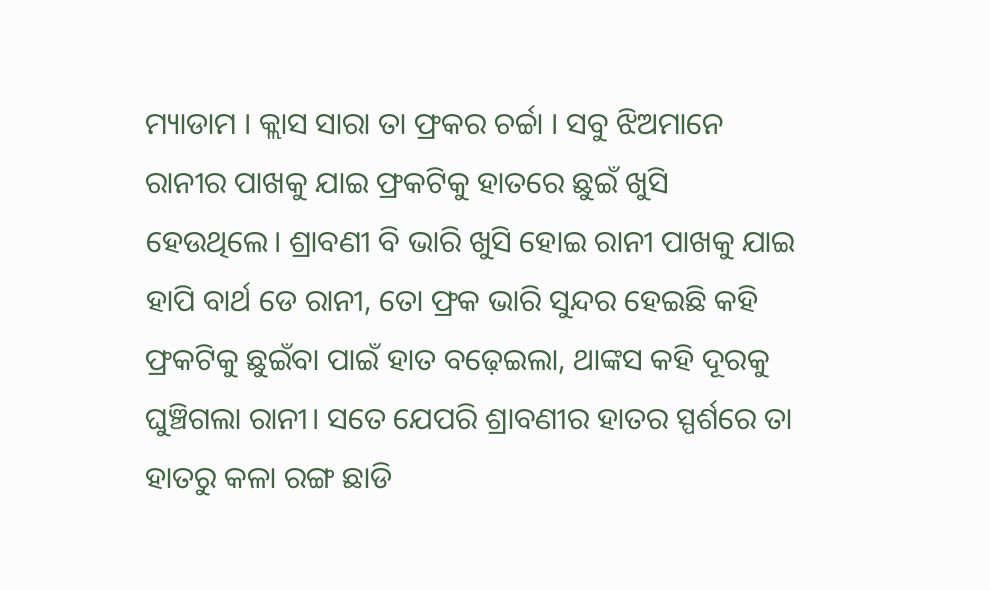ମ୍ୟାଡାମ । କ୍ଲାସ ସାରା ତା ଫ୍ରକର ଚର୍ଚ୍ଚା । ସବୁ ଝିଅମାନେ ରାନୀର ପାଖକୁ ଯାଇ ଫ୍ରକଟିକୁ ହାତରେ ଛୁଇଁ ଖୁସି ହେଉଥିଲେ। ଶ୍ରାବଣୀ ବି ଭାରି ଖୁସି ହୋଇ ରାନୀ ପାଖକୁ ଯାଇ ହାପି ବାର୍ଥ ଡେ ରାନୀ, ତୋ ଫ୍ରକ ଭାରି ସୁନ୍ଦର ହେଇଛି କହି ଫ୍ରକଟିକୁ ଛୁଇଁବା ପାଇଁ ହାତ ବଢ଼େଇଲା, ଥାଙ୍କସ କହି ଦୂରକୁ ଘୁଞ୍ଚିଗଲା ରାନୀ। ସତେ ଯେପରି ଶ୍ରାବଣୀର ହାତର ସ୍ପର୍ଶରେ ତା ହାତରୁ କଳା ରଙ୍ଗ ଛାଡି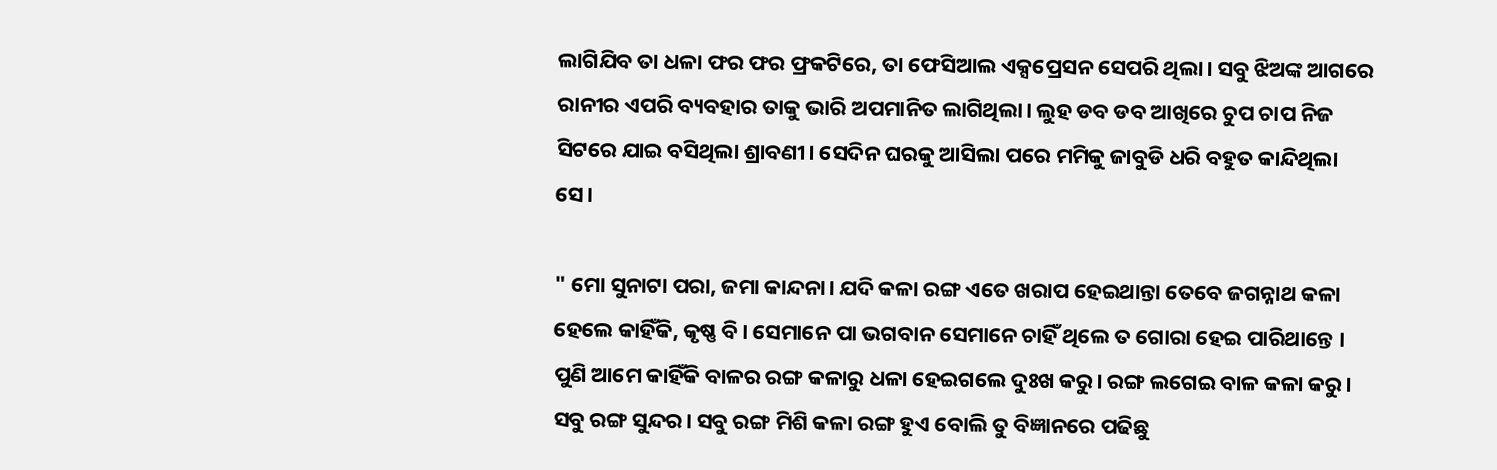ଲାଗିଯିବ ତା ଧଳା ଫର ଫର ଫ୍ରକଟିରେ, ତା ଫେସିଆଲ ଏକ୍ସପ୍ରେସନ ସେପରି ଥିଲା। ସବୁ ଝିଅଙ୍କ ଆଗରେ ରାନୀର ଏପରି ବ୍ୟବହାର ତାକୁ ଭାରି ଅପମାନିତ ଲାଗିଥିଲା। ଲୁହ ଡବ ଡବ ଆଖିରେ ଚୁପ ଚାପ ନିଜ ସିଟରେ ଯାଇ ବସିଥିଲା ଶ୍ରାବଣୀ। ସେଦିନ ଘରକୁ ଆସିଲା ପରେ ମମିକୁ ଜାବୁଡି ଧରି ବହୁତ କାନ୍ଦିଥିଲା ସେ।

" ମୋ ସୁନାଟା ପରା, ଜମା କାନ୍ଦନା। ଯଦି କଳା ରଙ୍ଗ ଏତେ ଖରାପ ହେଇଥାନ୍ତା ତେବେ ଜଗନ୍ନାଥ କଳା ହେଲେ କାହିଁକି, କୃଷ୍ଣ ବି। ସେମାନେ ପା ଭଗବାନ ସେମାନେ ଚାହିଁ ଥିଲେ ତ ଗୋରା ହେଇ ପାରିଥାନ୍ତେ । ପୁଣି ଆମେ କାହିଁକି ବାଳର ରଙ୍ଗ କଳାରୁ ଧଳା ହେଇଗଲେ ଦୁଃଖ କରୁ। ରଙ୍ଗ ଲଗେଇ ବାଳ କଳା କରୁ। ସବୁ ରଙ୍ଗ ସୁନ୍ଦର। ସବୁ ରଙ୍ଗ ମିଶି କଳା ରଙ୍ଗ ହୁଏ ବୋଲି ତୁ ବିଜ୍ଞାନରେ ପଢିଛୁ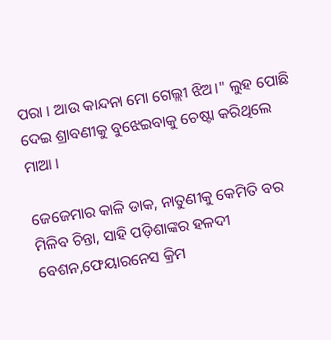ପରା । ଆଉ କାନ୍ଦନା ମୋ ଗେଲ୍ଲୀ ଝିଅ।" ଲୁହ ପୋଛି ଦେଇ ଶ୍ରାବଣୀକୁ ବୁଝେଇବାକୁ ଚେଷ୍ଟା କରିଥିଲେ ମାଆ ।

ଜେଜେମାର କାଳି ଡାକ, ନାତୁଣୀକୁ କେମିତି ବର ମିଳିବ ଚିନ୍ତା, ସାହି ପଡ଼ିଶାଙ୍କର ହଳଦୀ ବେଶନ,ଫେୟାରନେସ କ୍ରିମ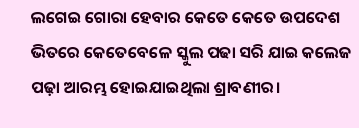ଲଗେଇ ଗୋରା ହେବାର କେତେ କେତେ ଉପଦେଶ ଭିତରେ କେତେବେଳେ ସ୍କୁଲ ପଢା ସରି ଯାଇ କଲେଜ ପଢ଼ା ଆରମ୍ଭ ହୋଇଯାଇଥିଲା ଶ୍ରାବଣୀର।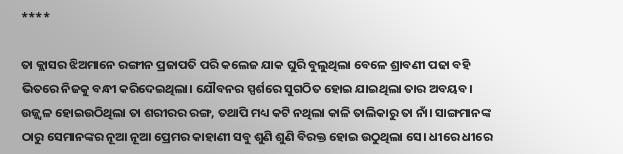****

ତା କ୍ଲାସର ଝିଅମାନେ ରଙ୍ଗୀନ ପ୍ରଜାପତି ପରି କଲେଜ ଯାକ ଘୁରି ବୁଲୁଥିଲା ବେଳେ ଶ୍ରାବଣୀ ପଢା ବହି ଭିତରେ ନିଜକୁ ବନ୍ଧୀ କରିଦେଇଥିଲା। ଯୌବନର ସ୍ପର୍ଶରେ ସୁଗଠିତ ହୋଇ ଯାଇଥିଲା ତାର ଅବୟବ। ଉଜ୍ଜ୍ଵଳ ହୋଇଉଠିଥିଲା ତା ଶରୀରର ରଙ୍ଗ, ତଥାପି ମଧ୍ୟ କଟି ନଥିଲା କାଳି ତାଲିକାରୁ ତା ନାଁ। ସାଙ୍ଗମାନଙ୍କ ଠାରୁ ସେମାନଙ୍କର ନୂଆ ନୂଆ ପ୍ରେମର କାହାଣୀ ସବୁ ଶୁଣି ଶୁଣି ବିରକ୍ତ ହୋଇ ଉଠୁଥିଲା ସେ। ଧୀରେ ଧୀରେ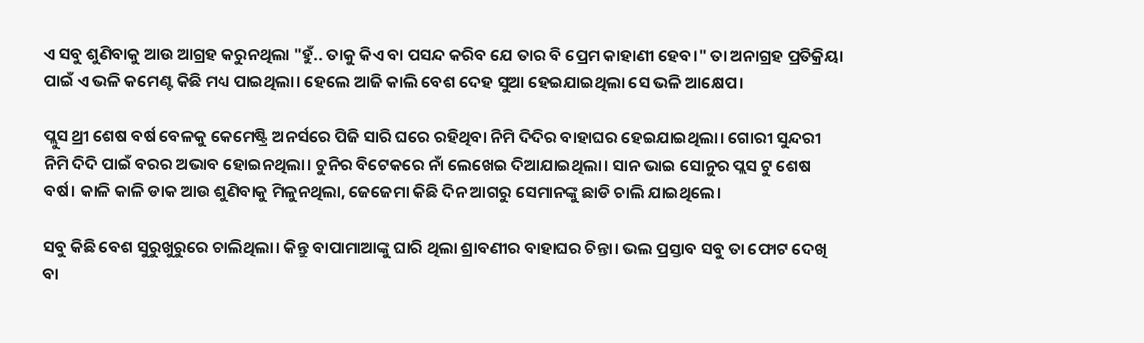ଏ ସବୁ ଶୁଣିବାକୁ ଆଉ ଆଗ୍ରହ କରୁନଥିଲା "ହୁଁ.. ତାକୁ କିଏ ବା ପସନ୍ଦ କରିବ ଯେ ତାର ବି ପ୍ରେମ କାହାଣୀ ହେବ।" ତା ଅନାଗ୍ରହ ପ୍ରତିକ୍ରିୟା ପାଇଁ ଏ ଭଳି କମେଣ୍ଟ କିଛି ମଧ୍ୟ ପାଇଥିଲା। ହେଲେ ଆଜି କାଲି ବେଶ ଦେହ ସୁଆ ହେଇଯାଇଥିଲା ସେ ଭଳି ଆକ୍ଷେପ।

ପ୍ଲୁସ ଥ୍ରୀ ଶେଷ ବର୍ଷ ବେଳକୁ କେମେଷ୍ଟ୍ରି ଅନର୍ସରେ ପିଜି ସାରି ଘରେ ରହିଥିବା ନିମି ଦିଦିର ବାହାଘର ହେଇଯାଇଥିଲା। ଗୋରୀ ସୁନ୍ଦରୀ ନିମି ଦିଦି ପାଇଁ ବରର ଅଭାବ ହୋଇନଥିଲା। ଚୁନିର ବିଟେକରେ ନାଁ ଲେଖେଇ ଦିଆଯାଇଥିଲା। ସାନ ଭାଇ ସୋନୁର ପ୍ଲସ ଟୁ ଶେଷ ବର୍ଷ। କାଳି କାଳି ଡାକ ଆଉ ଶୁଣିବାକୁ ମିଳୁନଥିଲା, ଜେଜେମା କିଛି ଦିନ ଆଗରୁ ସେମାନଙ୍କୁ ଛାଡି ଚାଲି ଯାଇଥିଲେ।

ସବୁ କିଛି ବେଶ ସୁରୁଖୁରୁରେ ଚାଲିଥିଲା। କିନ୍ତୁ ବାପାମାଆଙ୍କୁ ଘାରି ଥିଲା ଶ୍ରାବଣୀର ବାହାଘର ଚିନ୍ତା। ଭଲ ପ୍ରସ୍ତାବ ସବୁ ତା ଫୋଟ ଦେଖି ବା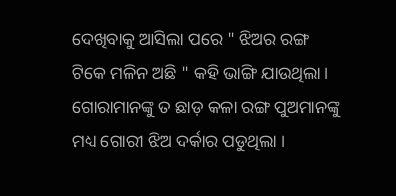ଦେଖିବାକୁ ଆସିଲା ପରେ " ଝିଅର ରଙ୍ଗ ଟିକେ ମଳିନ ଅଛି " କହି ଭାଙ୍ଗି ଯାଉଥିଲା। ଗୋରାମାନଙ୍କୁ ତ ଛାଡ଼ କଳା ରଙ୍ଗ ପୁଅମାନଙ୍କୁ ମଧ୍ୟ ଗୋରୀ ଝିଅ ଦର୍କାର ପଡୁଥିଲା ।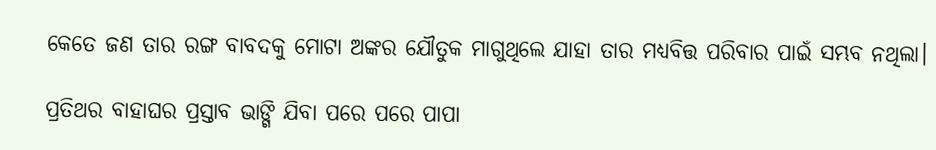କେତେ ଜଣ ତାର ରଙ୍ଗ ବାବଦକୁ ମୋଟା ଅଙ୍କର ଯୌତୁକ ମାଗୁଥିଲେ ଯାହା ତାର ମଧ୍ୟବିତ୍ତ ପରିବାର ପାଇଁ ସମ୍ଭବ ନଥିଲା।

ପ୍ରତିଥର ବାହାଘର ପ୍ରସ୍ତାବ ଭାଙ୍ଗି ଯିବା ପରେ ପରେ ପାପା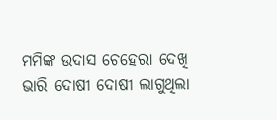ମମିଙ୍କ ଉଦାସ ଚେହେରା ଦେଖି ଭାରି ଦୋଷୀ ଦୋଷୀ ଲାଗୁଥିଲା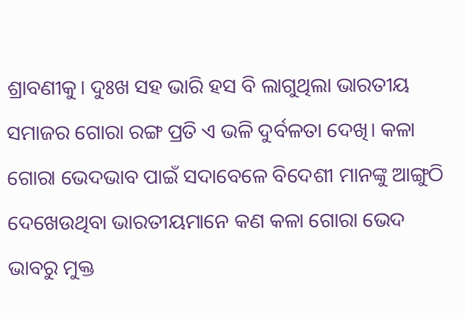ଶ୍ରାବଣୀକୁ। ଦୁଃଖ ସହ ଭାରି ହସ ବି ଲାଗୁଥିଲା ଭାରତୀୟ ସମାଜର ଗୋରା ରଙ୍ଗ ପ୍ରତି ଏ ଭଳି ଦୁର୍ବଳତା ଦେଖି। କଳା ଗୋରା ଭେଦଭାବ ପାଇଁ ସଦାବେଳେ ବିଦେଶୀ ମାନଙ୍କୁ ଆଙ୍ଗୁଠି ଦେଖେଉଥିବା ଭାରତୀୟମାନେ କଣ କଳା ଗୋରା ଭେଦ ଭାବରୁ ମୁକ୍ତ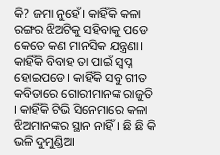କି? ଜମା ନୁହେଁ। କାହିଁକି କଳା ରଙ୍ଗର ଝିଅଟିକୁ ସହିବାକୁ ପଡେ କେତେ କଣ ମାନସିକ ଯନ୍ତ୍ରଣା। କାହିଁକି ବିବାହ ତା ପାଇଁ ସ୍ବପ୍ନ ହୋଇପଡେ। କାହିଁକି ସବୁ ଗୀତ କବିତାରେ ଗୋରୀମାନଙ୍କ ରାଜୁତି । କାହିଁକି ଟିଭି ସିନେମାରେ କଳା ଝିଅମାନଙ୍କର ସ୍ଥାନ ନାହିଁ। ଛି ଛି କି ଭଳି ଦୁମୁଣ୍ଡିଆ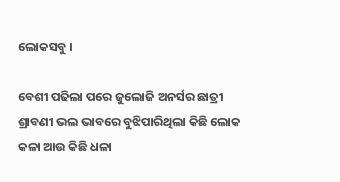ଲୋକସବୁ ।

ବେଶୀ ପଢିଲା ପରେ ଜୁଲୋଜି ଅନର୍ସର ଛାତ୍ରୀ ଶ୍ରାବଣୀ ଭଲ ଭାବରେ ବୁଝିପାରିଥିଲା କିଛି ଲୋକ କଳା ଆଉ କିଛି ଧଳା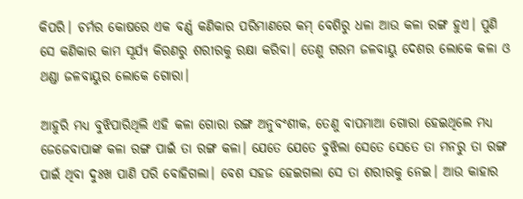କିପରି। ଚର୍ମର କୋଷରେ ଏକ ବର୍ଣ୍ଣ କଣିକାର ପରିମାଣରେ କମ୍ ବେଶିରୁ ଧଳା ଆଉ କଳା ରଙ୍ଗ ହୁଏ। ପୁଣି ସେ କଣିକାର କାମ ସୂର୍ଯ୍ୟ କିରଣରୁ ଶରୀରକୁ ରକ୍ଷା କରିବା। ତେଣୁ ଗରମ ଜଳବାୟୁ ଦେଶର ଲୋକେ କଳା ଓ ଥଣ୍ଡା ଜଳବାୟୁର ଲୋକେ ଗୋରା।

ଆହୁରି ମଧ୍ୟ ବୁଝିପାରିଥିଲି ଏହି କଳା ଗୋରା ରଙ୍ଗ ଅନୁବଂଶୀକ, ତେଣୁ ବାପମାଆ ଗୋରା ହେଇଥିଲେ ମଧ୍ୟ ଜେଜେବାପାଙ୍କ କଳା ରଙ୍ଗ ପାଇଁ ତା ରଙ୍ଗ କଳା। ଯେତେ ଯେତେ ବୁଝିଲା ସେତେ ସେତେ ତା ମନରୁ ତା ରଙ୍ଗ ପାଇଁ ଥିବା ଦୁଃଖ ପାଣି ପରି ବୋହିଗଲା। ବେଶ ସହଜ ହେଇଗଲା ସେ ତା ଶରୀରକୁ ନେଇ। ଆଉ କାହାର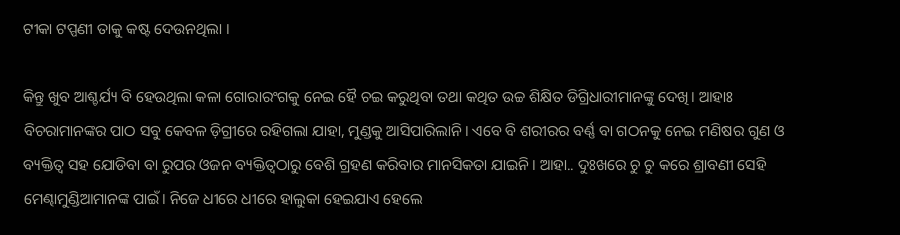ଟୀକା ଟପ୍ପଣୀ ତାକୁ କଷ୍ଟ ଦେଉନଥିଲା ।

କିନ୍ତୁ ଖୁବ ଆଶ୍ଚର୍ଯ୍ୟ ବି ହେଉଥିଲା କଳା ଗୋରାରଂଗକୁ ନେଇ ହୈ ଚଇ କରୁଥିବା ତଥା କଥିତ ଉଚ୍ଚ ଶିକ୍ଷିତ ଡିଗ୍ରିଧାରୀମାନଙ୍କୁ ଦେଖି। ଆହାଃ ବିଚରାମାନଙ୍କର ପାଠ ସବୁ କେବଳ ଡ଼ିଗ୍ରୀରେ ରହିଗଲା ଯାହା, ମୁଣ୍ଡକୁ ଆସିପାରିଲାନି। ଏବେ ବି ଶରୀରର ବର୍ଣ୍ଣ ବା ଗଠନକୁ ନେଇ ମଣିଷର ଗୁଣ ଓ ବ୍ୟକ୍ତିତ୍ୱ ସହ ଯୋଡିବା ବା ରୁପର ଓଜନ ବ୍ୟକ୍ତିତ୍ୱଠାରୁ ବେଶି ଗ୍ରହଣ କରିବାର ମାନସିକତା ଯାଇନି। ଆହା.. ଦୁଃଖରେ ଚୁ ଚୁ କରେ ଶ୍ରାବଣୀ ସେହି ମେଣ୍ଢାମୁଣ୍ଡିଆମାନଙ୍କ ପାଇଁ। ନିଜେ ଧୀରେ ଧୀରେ ହାଲୁକା ହେଇଯାଏ ହେଲେ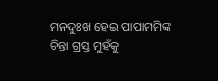ମନଦୁଃଖ ହେଇ ପାପାମମିଙ୍କ ଚିନ୍ତା ଗ୍ରସ୍ତ ମୁହଁକୁ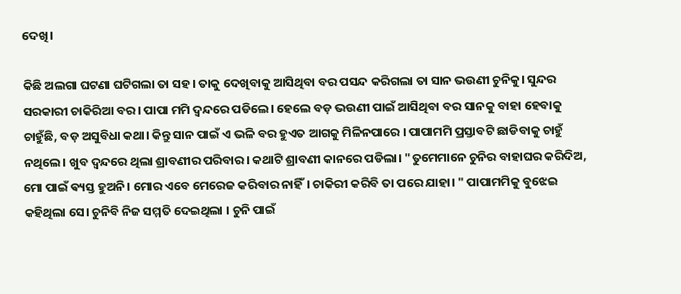ଦେଖି।

କିଛି ଅଲଗା ଘଟଣା ଘଟିଗଲା ତା ସହ। ତାକୁ ଦେଖିବାକୁ ଆସିଥିବା ବର ପସନ୍ଦ କରିଗଲା ତା ସାନ ଭଉଣୀ ଚୁନିକୁ। ସୁନ୍ଦର ସରକାରୀ ଚାକିରିଆ ବର। ପାପା ମମି ଦ୍ଵନ୍ଦରେ ପଡିଲେ। ହେଲେ ବଡ଼ ଭଉଣୀ ପାଇଁ ଆସିଥିବା ବର ସାନକୁ ବାହା ହେବାକୁ ଚାହୁଁଛି, ବଡ଼ ଅସୁବିଧା କଥା। କିନ୍ତୁ ସାନ ପାଇଁ ଏ ଭଳି ବର ହୁଏତ ଆଗକୁ ମିଳିନପାରେ । ପାପାମମି ପ୍ରସ୍ତାବଟି ଛାଡିବାକୁ ଚାହୁଁ ନଥିଲେ। ଖୁବ ଦ୍ଵନ୍ଦରେ ଥିଲା ଶ୍ରାବଣୀର ପରିବାର। କଥାଟି ଶ୍ରାବଣୀ କାନରେ ପଡିଲା। "ତୁମେମାନେ ଚୁନିର ବାହାଘର କରିଦିଅ, ମୋ ପାଇଁ ଵ୍ୟସ୍ତ ହୁଅନି। ମୋର ଏବେ ମେରେଜ କରିବାର ନାହିଁ। ଚାକିରୀ କରିବି ତା ପରେ ଯାହା। " ପାପାମମିକୁ ବୁଝେଇ କହିଥିଲା ସେ। ଚୁନିବି ନିଜ ସମ୍ମତି ଦେଇଥିଲା । ଚୁନି ପାଇଁ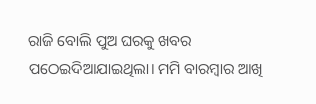ରାଜି ବୋଲି ପୁଅ ଘରକୁ ଖବର ପଠେଇଦିଆଯାଇଥିଲା। ମମି ବାରମ୍ବାର ଆଖି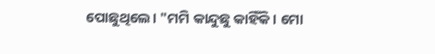ପୋଛୁଥିଲେ। "ମମି କାନ୍ଦୁଛୁ କାହିଁକି। ମୋ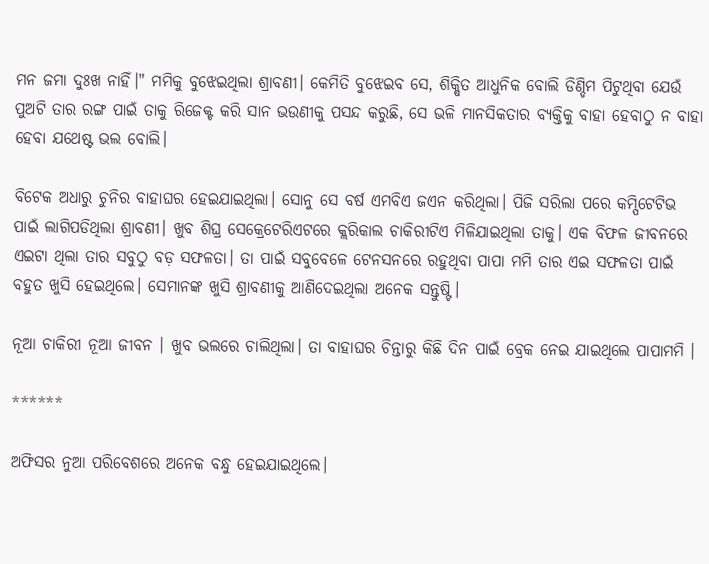ମନ ଜମା ଦୁଃଖ ନାହିଁ।" ମମିକୁ ବୁଝେଇଥିଲା ଶ୍ରାବଣୀ। କେମିତି ବୁଝେଇବ ସେ, ଶିକ୍ଷିତ ଆଧୁନିକ ବୋଲି ଡିଣ୍ଡିମ ପିଟୁଥିବା ଯେଉଁ ପୁଅଟି ତାର ରଙ୍ଗ ପାଇଁ ତାକୁ ରିଜେକ୍ଟ କରି ସାନ ଭଉଣୀକୁ ପସନ୍ଦ କରୁଛି, ସେ ଭଳି ମାନସିକତାର ବ୍ୟକ୍ତିକୁ ବାହା ହେବାଠୁ ନ ବାହା ହେବା ଯଥେଷ୍ଟ ଭଲ ବୋଲି।

ବିଟେକ ଅଧାରୁ ଚୁନିର ବାହାଘର ହେଇଯାଇଥିଲା। ସୋନୁ ସେ ବର୍ଷ ଏମବିଏ ଜଏନ କରିଥିଲା। ପିଜି ସରିଲା ପରେ କମ୍ପିଟେଟିଭ ପାଇଁ ଲାଗିପଡିଥିଲା ଶ୍ରାବଣୀ। ଖୁବ ଶିଘ୍ର ସେକ୍ରେଟେରିଏଟରେ କ୍ଲରିକାଲ ଚାକିରୀଟିଏ ମିଳିଯାଇଥିଲା ତାକୁ। ଏକ ବିଫଳ ଜୀବନରେ ଏଇଟା ଥିଲା ତାର ସବୁଠୁ ବଡ଼ ସଫଳତା। ତା ପାଇଁ ସବୁବେଳେ ଟେନସନରେ ରହୁଥିବା ପାପା ମମି ତାର ଏଇ ସଫଳତା ପାଇଁ ବହୁତ ଖୁସି ହେଇଥିଲେ। ସେମାନଙ୍କ ଖୁସି ଶ୍ରାବଣୀକୁ ଆଣିଦେଇଥିଲା ଅନେକ ସନ୍ତୁଷ୍ଟି।

ନୂଆ ଚାକିରୀ ନୂଆ ଜୀବନ । ଖୁବ ଭଲରେ ଚାଲିଥିଲା। ତା ବାହାଘର ଚିନ୍ତାରୁ କିଛି ଦିନ ପାଇଁ ବ୍ରେକ ନେଇ ଯାଇଥିଲେ ପାପାମମି ।

******

ଅଫିସର ନୁଆ ପରିବେଶରେ ଅନେକ ବନ୍ଧୁ ହେଇଯାଇଥିଲେ।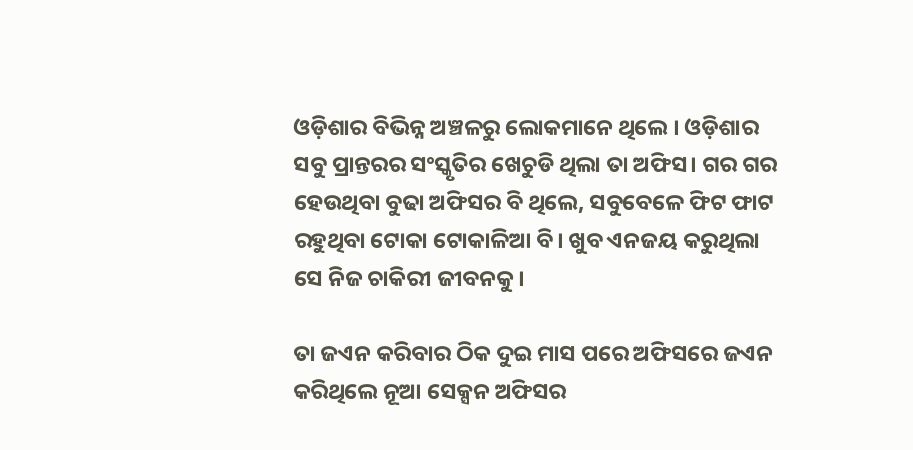ଓଡ଼ିଶାର ବିଭିନ୍ନ ଅଞ୍ଚଳରୁ ଲୋକମାନେ ଥିଲେ । ଓଡ଼ିଶାର ସବୁ ପ୍ରାନ୍ତରର ସଂସ୍କୃତିର ଖେଚୁଡି ଥିଲା ତା ଅଫିସ। ଗର ଗର ହେଉଥିବା ବୁଢା ଅଫିସର ବି ଥିଲେ, ସବୁବେଳେ ଫିଟ ଫାଟ ରହୁଥିବା ଟୋକା ଟୋକାଳିଆ ବି। ଖୁବ ଏନଜୟ କରୁଥିଲା ସେ ନିଜ ଚାକିରୀ ଜୀବନକୁ।

ତା ଜଏନ କରିବାର ଠିକ ଦୁଇ ମାସ ପରେ ଅଫିସରେ ଜଏନ କରିଥିଲେ ନୂଆ ସେକ୍ସନ ଅଫିସର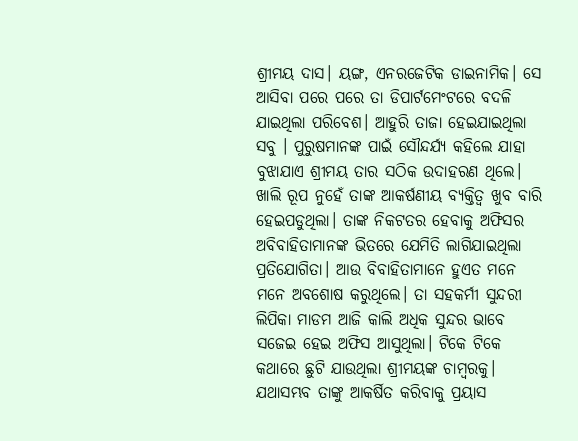ଶ୍ରୀମୟ ଦାସ। ୟଙ୍ଗ, ଏନରଜେଟିକ ଡାଇନାମିକ। ସେ ଆସିବା ପରେ ପରେ ତା ଡିପାର୍ଟମେଂଟରେ ବଦଳି ଯାଇଥିଲା ପରିବେଶ। ଆହୁରି ତାଜା ହେଇଯାଇଥିଲା ସବୁ । ପୁରୁଷମାନଙ୍କ ପାଇଁ ସୌନ୍ଦର୍ଯ୍ୟ କହିଲେ ଯାହା ବୁଝାଯାଏ ଶ୍ରୀମୟ ତାର ସଠିକ ଉଦାହରଣ ଥିଲେ। ଖାଲି ରୂପ ନୁହେଁ ତାଙ୍କ ଆକର୍ଷଣୀୟ ବ୍ୟକ୍ତିତ୍ୱ ଖୁବ ବାରି ହେଇପଡୁଥିଲା। ତାଙ୍କ ନିକଟତର ହେବାକୁ ଅଫିସର ଅବିବାହିତାମାନଙ୍କ ଭିତରେ ଯେମିତି ଲାଗିଯାଇଥିଲା ପ୍ରତିଯୋଗିତା। ଆଉ ବିବାହିତାମାନେ ହୁଏତ ମନେ ମନେ ଅବଶୋଷ କରୁଥିଲେ। ତା ସହକର୍ମୀ ସୁନ୍ଦରୀ ଲିପିକା ମାଡମ ଆଜି କାଲି ଅଧିକ ସୁନ୍ଦର ଭାବେ ସଜେଇ ହେଇ ଅଫିସ ଆସୁଥିଲା। ଟିକେ ଟିକେ କଥାରେ ଛୁଟି ଯାଉଥିଲା ଶ୍ରୀମୟଙ୍କ ଚାମ୍ବରକୁ। ଯଥାସମ୍ଭବ ତାଙ୍କୁ ଆକର୍ଷିତ କରିବାକୁ ପ୍ରୟାସ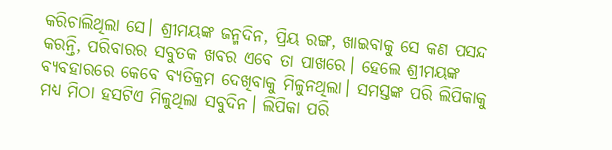କରିଚାଲିଥିଲା ସେ। ଶ୍ରୀମୟଙ୍କ ଜନ୍ମଦିନ, ପ୍ରିୟ ରଙ୍ଗ, ଖାଇବାକୁ ସେ କଣ ପସନ୍ଦ କରନ୍ତି, ପରିବାରର ସବୁତକ ଖବର ଏବେ ତା ପାଖରେ। ହେଲେ ଶ୍ରୀମୟଙ୍କ ବ୍ୟବହାରରେ କେବେ ବ୍ୟତିକ୍ରମ ଦେଖିବାକୁ ମିଳୁନଥିଲା। ସମସ୍ତଙ୍କ ପରି ଲିପିକାକୁ ମଧ୍ୟ ମିଠା ହସଟିଏ ମିଳୁଥିଲା ସବୁଦିନ। ଲିପିକା ପରି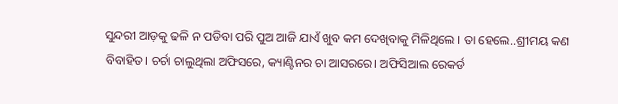ସୁନ୍ଦରୀ ଆଡ଼କୁ ଢଳି ନ ପଡିବା ପରି ପୁଅ ଆଜି ଯାଏଁ ଖୁବ କମ ଦେଖିବାକୁ ମିଳିଥିଲେ । ତା ହେଲେ..ଶ୍ରୀମୟ କଣ ବିବାହିତ। ଚର୍ଚା ଚାଲୁଥିଲା ଅଫିସରେ, କ୍ୟାଣ୍ଟିନର ଚା ଆସରରେ। ଅଫିସିଆଲ ରେକର୍ଡ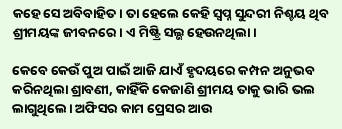କହେ ସେ ଅବିବାହିତ। ତା ହେଲେ କେହି ସ୍ବପ୍ନ ସୁନ୍ଦରୀ ନିଶ୍ଚୟ ଥିବ ଶ୍ରୀମୟଙ୍କ ଜୀବନରେ। ଏ ମିଷ୍ଟ୍ରି ସଲ୍ଭ ହେଉନଥିଲା।

କେବେ କେଉଁ ପୁଅ ପାଇଁ ଆଜି ଯାଏଁ ହୃଦୟରେ କମ୍ପନ ଅନୁଭବ କରିନଥିଲା ଶ୍ରାବଣୀ, କାହିଁକି କେଜାଣି ଶ୍ରୀମୟ ତାକୁ ଭାରି ଭଲ ଲାଗୁଥିଲେ। ଅଫିସର କାମ ପ୍ରେସର ଆଉ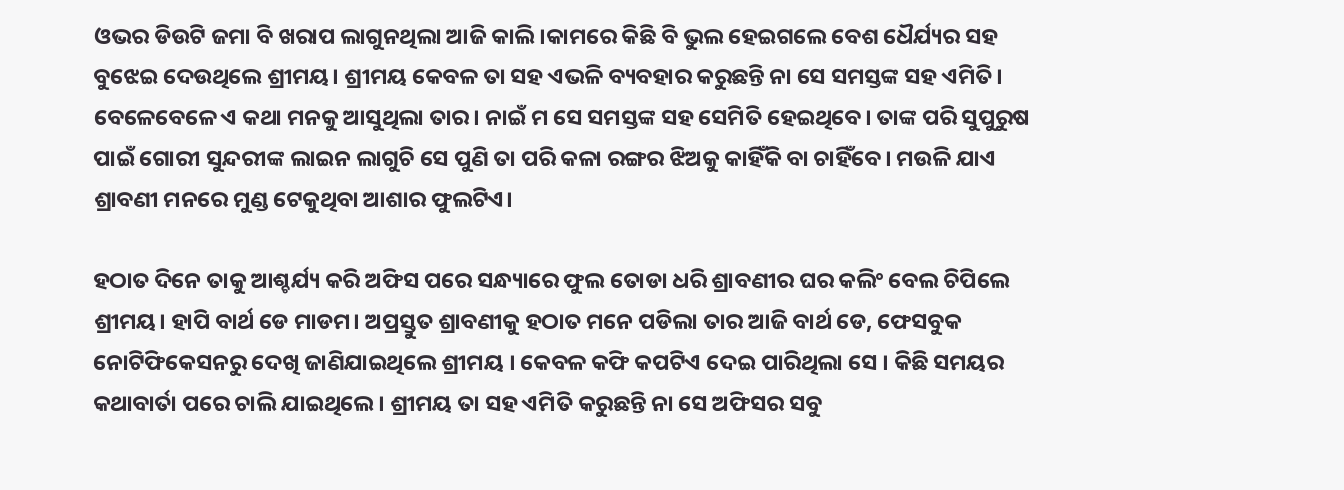ଓଭର ଡିଉଟି ଜମା ବି ଖରାପ ଲାଗୁନଥିଲା ଆଜି କାଲି।କାମରେ କିଛି ବି ଭୁଲ ହେଇଗଲେ ବେଶ ଧୈର୍ଯ୍ୟର ସହ ବୁଝେଇ ଦେଉଥିଲେ ଶ୍ରୀମୟ। ଶ୍ରୀମୟ କେବଳ ତା ସହ ଏଭଳି ବ୍ୟବହାର କରୁଛନ୍ତି ନା ସେ ସମସ୍ତଙ୍କ ସହ ଏମିତି। ବେଳେବେଳେ ଏ କଥା ମନକୁ ଆସୁଥିଲା ତାର। ନାଇଁ ମ ସେ ସମସ୍ତଙ୍କ ସହ ସେମିତି ହେଇଥିବେ। ତାଙ୍କ ପରି ସୁପୁରୁଷ ପାଇଁ ଗୋରୀ ସୁନ୍ଦରୀଙ୍କ ଲାଇନ ଲାଗୁଚି ସେ ପୁଣି ତା ପରି କଳା ରଙ୍ଗର ଝିଅକୁ କାହିଁକି ବା ଚାହିଁବେ। ମଉଳି ଯାଏ ଶ୍ରାବଣୀ ମନରେ ମୁଣ୍ଡ ଟେକୁଥିବା ଆଶାର ଫୁଲଟିଏ।

ହଠାତ ଦିନେ ତାକୁ ଆଶ୍ଚର୍ଯ୍ୟ କରି ଅଫିସ ପରେ ସନ୍ଧ୍ୟାରେ ଫୁଲ ତୋଡା ଧରି ଶ୍ରାବଣୀର ଘର କଲିଂ ବେଲ ଚିପିଲେ ଶ୍ରୀମୟ। ହାପି ବାର୍ଥ ଡେ ମାଡମ। ଅପ୍ରସ୍ତୁତ ଶ୍ରାବଣୀକୁ ହଠାତ ମନେ ପଡିଲା ତାର ଆଜି ବାର୍ଥ ଡେ, ଫେସବୁକ ନୋଟିଫିକେସନରୁ ଦେଖି ଜାଣିଯାଇଥିଲେ ଶ୍ରୀମୟ । କେବଳ କଫି କପଟିଏ ଦେଇ ପାରିଥିଲା ସେ । କିଛି ସମୟର କଥାବାର୍ତା ପରେ ଚାଲି ଯାଇଥିଲେ । ଶ୍ରୀମୟ ତା ସହ ଏମିତି କରୁଛନ୍ତି ନା ସେ ଅଫିସର ସବୁ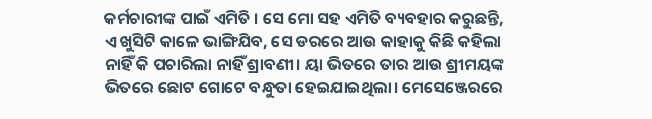କର୍ମଚାରୀଙ୍କ ପାଇଁ ଏମିତି । ସେ ମୋ ସହ ଏମିତି ବ୍ୟବହାର କରୁଛନ୍ତି, ଏ ଖୁସିଟି କାଳେ ଭାଙ୍ଗିଯିବ, ସେ ଡରରେ ଆଉ କାହାକୁ କିଛି କହିଲା ନାହିଁ କି ପଚାରିଲା ନାହିଁ ଶ୍ରାବଣୀ। ୟା ଭିତରେ ତାର ଆଉ ଶ୍ରୀମୟଙ୍କ ଭିତରେ ଛୋଟ ଗୋଟେ ବନ୍ଧୁତା ହେଇଯାଇଥିଲା। ମେସେଞ୍ଜେରରେ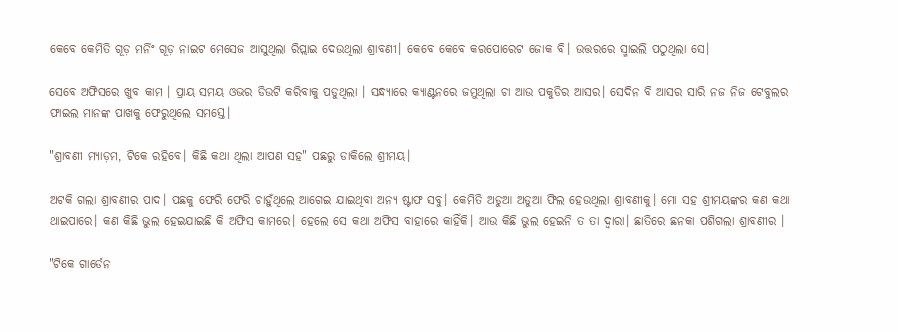କେବେ କେମିତି ଗୂଡ଼ ମର୍ନିଂ ଗୂଡ଼ ନାଇଟ ମେସେଜ ଆସୁଥିଲା ରିପ୍ଲାଇ ଦେଉଥିଲା ଶ୍ରାବଣୀ। କେବେ କେବେ କରପୋରେଟ ଜୋକ ବି। ଉତ୍ତରରେ ସ୍ମାଇଲି ପଠୁଥିଲା ସେ।

ସେବେ ଅଫିସରେ ଖୁବ କାମ । ପ୍ରାୟ ସମୟ ଓଭର ଡିଉଟି କରିବାକୁ ପଡୁଥିଲା । ସନ୍ଧ୍ୟାରେ କ୍ୟାଣ୍ଟନରେ ଜମୁଥିଲା ଚା ଆଉ ପକୁଡିର ଆସର। ସେଦିନ ବି ଆସର ସାରି ନଜ ନିଜ ଟେବୁଲର ଫାଇଲ ମାନଙ୍କ ପାଖକୁ ଫେରୁଥିଲେ ସମସ୍ତେ।

"ଶ୍ରାବଣୀ ମ୍ୟାଡ଼ମ, ଟିକେ ରହିବେ। କିଛି କଥା ଥିଲା ଆପଣ ସହ" ପଛରୁ ଡାକିଲେ ଶ୍ରୀମୟ।

ଅଟକି ଗଲା ଶ୍ରାବଣୀର ପାଦ। ପଛକୁ ଫେରି ଫେରି ଚାହୁଁଥିଲେ ଆଗେଇ ଯାଇଥିବା ଅନ୍ୟ ଷ୍ଟାଫ ସବୁ। କେମିତି ଅଡୁଆ ଅଡୁଆ ଫିଲ ହେଉଥିଲା ଶ୍ରାବଣୀକୁ। ମୋ ସହ ଶ୍ରୀମୟଙ୍କର କଣ କଥା ଥାଇପାରେ। କଣ କିଛି ଭୁଲ ହେଇଯାଇଛି କି ଅଫିସ କାମରେ। ହେଲେ ସେ କଥା ଅଫିସ ବାହାରେ କାହିଁକି। ଆଉ କିଛି ଭୁଲ ହେଇନି ତ ତା ଦ୍ୱାରା। ଛାତିରେ ଛନକା ପଶିଗଲା ଶ୍ରାବଣୀର ।

"ଟିକେ ଗାର୍ଡେନ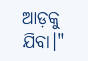ଆଡ଼କୁ ଯିବା।"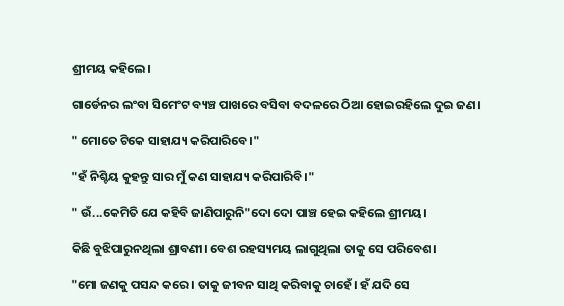ଶ୍ରୀମୟ କହିଲେ।

ଗାର୍ଡେନର ଲଂବା ସିମେଂଟ ବ୍ୟଞ୍ଚ ପାଖରେ ବସିବା ବଦଳରେ ଠିଆ ହୋଇରହିଲେ ଦୁଇ ଜଣ।

" ମୋତେ ଟିକେ ସାହାଯ୍ୟ କରିପାରିବେ।"

"ହଁ ନିଶ୍ଚିୟ କୁହନ୍ତୁ ସାର ମୁଁ କଣ ସାହାଯ୍ୟ କରିପାରିବି।"

" ଉଁ...କେମିତି ଯେ କହିବି ଜାଣିପାରୁନି"ଦୋ ଦୋ ପାଞ୍ଚ ହେଇ କହିଲେ ଶ୍ରୀମୟ।

କିଛି ବୁଝିପାରୁନଥିଲା ଶ୍ରାବଣୀ। ବେଶ ରହସ୍ୟମୟ ଲାଗୁଥିଲା ତାକୁ ସେ ପରିବେଶ।

"ମୋ ଜଣକୁ ପସନ୍ଦ କରେ । ତାକୁ ଜୀବନ ସାଥି କରିବାକୁ ଚାହେଁ। ହଁ ଯଦି ସେ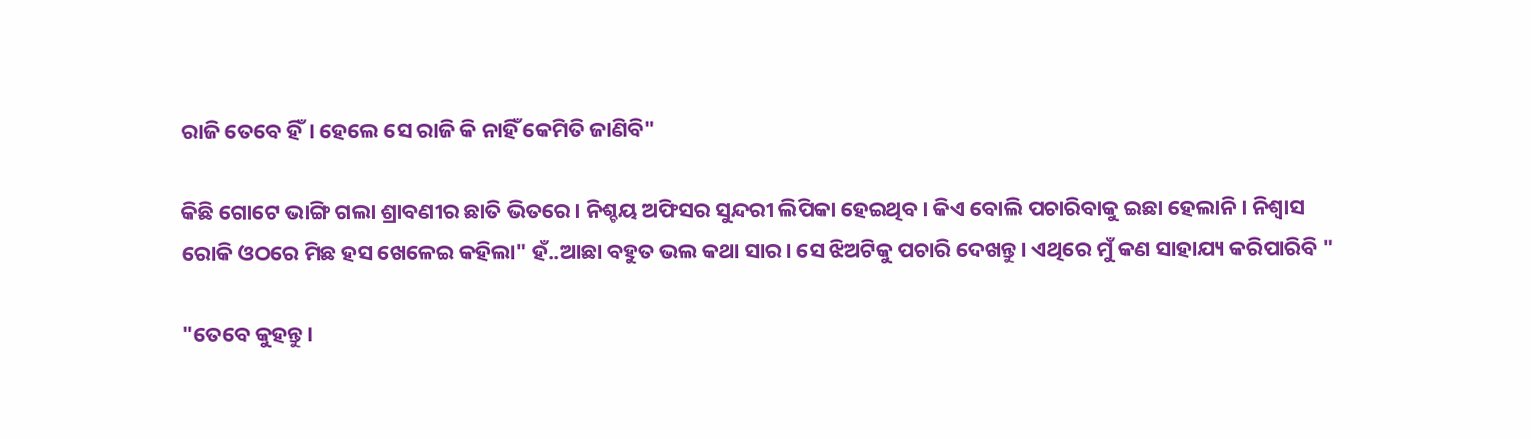ରାଜି ତେବେ ହିଁ। ହେଲେ ସେ ରାଜି କି ନାହିଁ କେମିତି ଜାଣିବି"

କିଛି ଗୋଟେ ଭାଙ୍ଗି ଗଲା ଶ୍ରାବଣୀର ଛାତି ଭିତରେ। ନିଶ୍ଚୟ ଅଫିସର ସୁନ୍ଦରୀ ଲିପିକା ହେଇଥିବ। କିଏ ବୋଲି ପଚାରିବାକୁ ଇଛା ହେଲାନି। ନିଶ୍ୱାସ ରୋକି ଓଠରେ ମିଛ ହସ ଖେଳେଇ କହିଲା" ହଁ..ଆଛା ବହୁତ ଭଲ କଥା ସାର। ସେ ଝିଅଟିକୁ ପଚାରି ଦେଖନ୍ତୁ। ଏଥିରେ ମୁଁ କଣ ସାହାଯ୍ୟ କରିପାରିବି "

"ତେବେ କୁହନ୍ତୁ।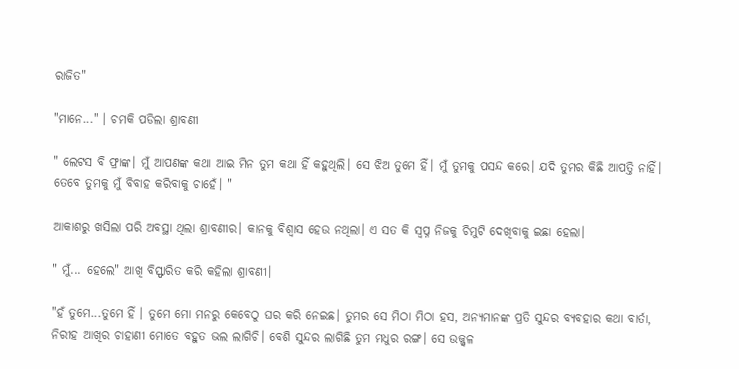ରାଜିତ"

"ମାନେ..." । ଚମକି ପଡିଲା ଶ୍ରାବଣୀ

" ଲେଟସ ବି ଫ୍ରାଙ୍କ। ମୁଁ ଆପଣଙ୍କ କଥା ଆଇ ମିନ ତୁମ କଥା ହିଁ କହୁଥିଲି। ସେ ଝିଅ ତୁମେ ହିଁ। ମୁଁ ତୁମକୁ ପସନ୍ଦ କରେ। ଯଦି ତୁମର କିଛି ଆପତ୍ତି ନାହିଁ। ତେବେ ତୁମକୁ ମୁଁ ବିବାହ କରିବାକୁ ଚାହେଁ। "

ଆକାଶରୁ ଖସିଲା ପରି ଅବସ୍ଥା ଥିଲା ଶ୍ରାବଣୀର। କାନକୁ ବିଶ୍ୱାସ ହେଉ ନଥିଲା। ଏ ସତ କି ସ୍ବପ୍ନ ନିଜକୁ ଚିମୁଟି ଦେଖିବାକୁ ଇଛା ହେଲା।

" ମୁଁ... ହେଲେ" ଆଖି ବିସ୍ଫାରିତ କରି କହିଲା ଶ୍ରାବଣୀ।

"ହଁ ତୁମେ...ତୁମେ ହିଁ । ତୁମେ ମୋ ମନରୁ କେବେଠୁ ଘର କରି ନେଇଛ। ତୁମର ସେ ମିଠା ମିଠା ହସ, ଅନ୍ୟମାନଙ୍କ ପ୍ରତି ସୁନ୍ଦର ବ୍ୟବହାର କଥା ବାର୍ତା, ନିରୀହ ଆଖିର ଚାହାଣୀ ମୋତେ ବହୁତ ଭଲ ଲାଗିଚି। ବେଶି ସୁନ୍ଦର ଲାଗିଛି ତୁମ ମଧୁର ରଙ୍ଗ। ସେ ଉଜ୍ଜ୍ୱଳ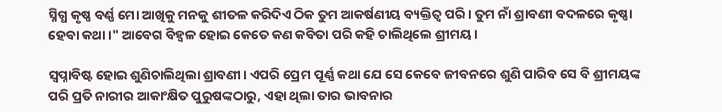ସ୍ନିଗ୍ଧ କୃଷ୍ଣ ବର୍ଣ୍ଣ ମୋ ଆଖିକୁ ମନକୁ ଶୀତଳ କରିଦିଏ ଠିକ ତୁମ ଆକର୍ଷଣୀୟ ବ୍ୟକ୍ତିତ୍ୱ ପରି। ତୁମ ନାଁ ଶ୍ରାବଣୀ ବଦଳରେ କୃଷ୍ଣା ହେବା କଥା।" ଆବେଗ ବିହ୍ଵଳ ହୋଇ କେତେ କଣ କବିତା ପରି କହି ଚାଲିଥିଲେ ଶ୍ରୀମୟ।

ସ୍ୱପ୍ନାବିଷ୍ଟ ହୋଇ ଶୁଣିଚାଲିଥିଲା ଶ୍ରାବଣୀ। ଏପରି ପ୍ରେମ ପୂର୍ଣ୍ଣ କଥା ଯେ ସେ କେବେ ଜୀବନରେ ଶୁଣି ପାରିବ ସେ ବି ଶ୍ରୀମୟଙ୍କ ପରି ପ୍ରତି ନାରୀର ଆକାଂକ୍ଷିତ ପୁରୁଷଙ୍କଠାରୁ, ଏହା ଥିଲା ତାର ଭାବନାର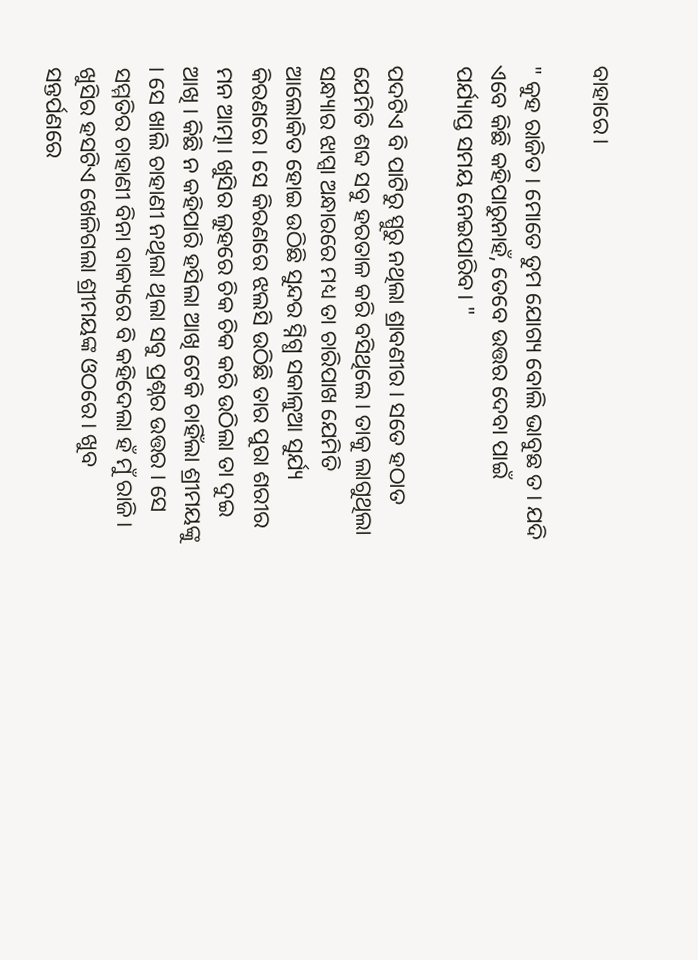ବାହାରେ।

" କୁହ ରାଜିତ । ମୋତେ ତୁମ ଯୋଗ୍ୟ ବୋଲି ଭାବୁଛ ତ। ଯଦି ଏବେ କିଛି କହିପାରୁନାହଁ, ତେବେ ଉତ୍ତର ଦେବା ପାଇଁ ପର୍ଯ୍ୟାପ୍ତ ସମୟ ନେଇପାରିବ। "

ପଦଟିଏ ବି ପାଟିରୁ ସ୍ପୁରୁ ନଥିଲା ଶ୍ରାବଣୀର । ସତେ ହଠାତ ଯେମିତି ଶବ୍ଦ ସବୁ ହରତାଳ କରି ବସିଥିଲେ। ତାକୁ ଲାଗୁଥିଲା ସନ୍ଧ୍ୟାର ଝାପ୍ସା ଅନ୍ଧାରରେ ମଧ୍ୟ ତା ଚାରିପାଖ ଯେମିତି ଆଲୋକିତ ହୋଇ ଉଠିଛି ସୁନ୍ଦର ସ୍ନିଗ୍ଧ ସକାଳୁଆ ସୁର୍ଯ୍ୟ କିରଣରେ। ସେ କିରଣରେ ଝଲସି ଉଠିଛି ତାର ପୁରା ଶରୀର ମନ ଆତ୍ମା। ଖୁସିର ଲୁହରେ ଚିକ ଚିକ କରି ଉଠିଲା ତା ଦୁଇ ଆଖି । କିଛି ନ କହିପାରି ହସିଲା ଆଖି ଟେକି ଚାହିଁଲା ଶ୍ରୀମୟଙ୍କୁ । ସେ ଖାଲି ଚାହାଣୀ ନଥିଲା ଥିଲା ସବୁ ପ୍ରଶ୍ନର ଉତ୍ତର । ସେ ସମ୍ମତିର ଚାହାଣୀ ବିନା ବାକ୍ୟରେ ବି କହିଦେଲା ହଁ ମୁଁ ରାଜି। ଖୁସିର ହସଟିଏ ଖେଳିଗଲା ଶ୍ରୀମୟଙ୍କ ଓଠରେ। ଖୁବ ସନ୍ତର୍ପଣରେ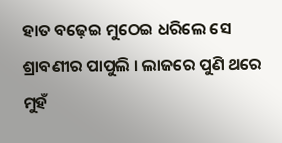ହାତ ବଢ଼େଇ ମୁଠେଇ ଧରିଲେ ସେ ଶ୍ରାବଣୀର ପାପୁଲି । ଲାଜରେ ପୁଣି ଥରେ ମୁହଁ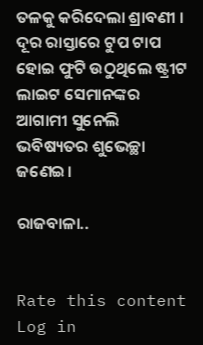ତଳକୁ କରିଦେଲା ଶ୍ରାବଣୀ । ଦୂର ରାସ୍ତାରେ ଟୁପ ଟାପ ହୋଇ ଫୁଟି ଉଠୁଥିଲେ ଷ୍ଟ୍ରୀଟ ଲାଇଟ ସେମାନଙ୍କର ଆଗାମୀ ସୁନେଲି ଭବିଷ୍ୟତର ଶୁଭେଚ୍ଛା ଜଣେଇ।

ରାଜବାଳା..


Rate this content
Log in